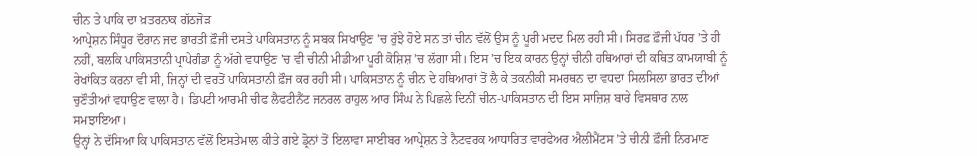ਚੀਨ ਤੇ ਪਾਕਿ ਦਾ ਖ਼ਤਰਨਾਕ ਗੱਠਜੋੜ
ਆਪ੍ਰੇਸ਼ਨ ਸਿੰਧੂਰ ਦੌਰਾਨ ਜਦ ਭਾਰਤੀ ਫ਼ੌਜੀ ਦਸਤੇ ਪਾਕਿਸਤਾਨ ਨੂੰ ਸਬਕ ਸਿਖਾਉਣ ’ਚ ਰੁੱਝੇ ਹੋਏ ਸਨ ਤਾਂ ਚੀਨ ਵੱਲੋਂ ਉਸ ਨੂੰ ਪੂਰੀ ਮਦਦ ਮਿਲ ਰਹੀ ਸੀ। ਸਿਰਫ਼ ਫ਼ੌਜੀ ਪੱਧਰ ’ਤੇ ਹੀ ਨਹੀਂ, ਬਲਕਿ ਪਾਕਿਸਤਾਨੀ ਪ੍ਰਾਪੇਗੰਡਾ ਨੂੰ ਅੱਗੇ ਵਧਾਉਣ ’ਚ ਵੀ ਚੀਨੀ ਮੀਡੀਆ ਪੂਰੀ ਕੋਸ਼ਿਸ਼ ’ਚ ਲੱਗਾ ਸੀ। ਇਸ ’ਚ ਇਕ ਕਾਰਨ ਉਨ੍ਹਾਂ ਚੀਨੀ ਹਥਿਆਰਾਂ ਦੀ ਕਥਿਤ ਕਾਮਯਾਬੀ ਨੂੰ ਰੇਖਾਂਕਿਤ ਕਰਨਾ ਵੀ ਸੀ, ਜਿਨ੍ਹਾਂ ਦੀ ਵਰਤੋਂ ਪਾਕਿਸਤਾਨੀ ਫ਼ੌਜ ਕਰ ਰਹੀ ਸੀ। ਪਾਕਿਸਤਾਨ ਨੂੰ ਚੀਨ ਦੇ ਹਥਿਆਰਾਂ ਤੋਂ ਲੈ ਕੇ ਤਕਨੀਕੀ ਸਮਰਥਨ ਦਾ ਵਧਦਾ ਸਿਲਸਿਲਾ ਭਾਰਤ ਦੀਆਂ ਚੁਣੌਤੀਆਂ ਵਧਾਉਣ ਵਾਲਾ ਹੈ। ਡਿਪਟੀ ਆਰਮੀ ਚੀਫ ਲੈਫਟੀਨੈਂਟ ਜਨਰਲ ਰਾਹੁਲ ਆਰ ਸਿੰਘ ਨੇ ਪਿਛਲੇ ਦਿਨੀਂ ਚੀਨ-ਪਾਕਿਸਤਾਨ ਦੀ ਇਸ ਸਾਜ਼ਿਸ਼ ਬਾਰੇ ਵਿਸਥਾਰ ਨਾਲ ਸਮਝਾਇਆ।
ਉਨ੍ਹਾਂ ਨੇ ਦੱਸਿਆ ਕਿ ਪਾਕਿਸਤਾਨ ਵੱਲੋਂ ਇਸਤੇਮਾਲ ਕੀਤੇ ਗਏ ਡ੍ਰੋਨਾਂ ਤੋਂ ਇਲਾਵਾ ਸਾਈਬਰ ਆਪ੍ਰੇਸ਼ਨ ਤੇ ਨੈਟਵਰਕ ਆਧਾਰਿਤ ਵਾਰਫੇਅਰ ਐਲੀਮੈਂਟਸ ’ਤੇ ਚੀਨੀ ਫ਼ੌਜੀ ਨਿਰਮਾਣ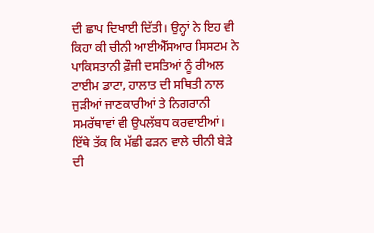ਦੀ ਛਾਪ ਦਿਖਾਈ ਦਿੱਤੀ। ਉਨ੍ਹਾਂ ਨੇ ਇਹ ਵੀ ਕਿਹਾ ਕੀ ਚੀਨੀ ਆਈਐੱਸਆਰ ਸਿਸਟਮ ਨੇ ਪਾਕਿਸਤਾਨੀ ਫ਼ੌਜੀ ਦਸਤਿਆਂ ਨੂੰ ਰੀਅਲ ਟਾਈਮ ਡਾਟਾ, ਹਾਲਾਤ ਦੀ ਸਥਿਤੀ ਨਾਲ ਜੁੜੀਆਂ ਜਾਣਕਾਰੀਆਂ ਤੇ ਨਿਗਰਾਨੀ ਸਮਰੱਥਾਵਾਂ ਵੀ ਉਪਲੱਬਧ ਕਰਵਾਈਆਂ। ਇੱਥੇ ਤੱਕ ਕਿ ਮੱਛੀ ਫੜਨ ਵਾਲੇ ਚੀਨੀ ਬੇੜੇ ਦੀ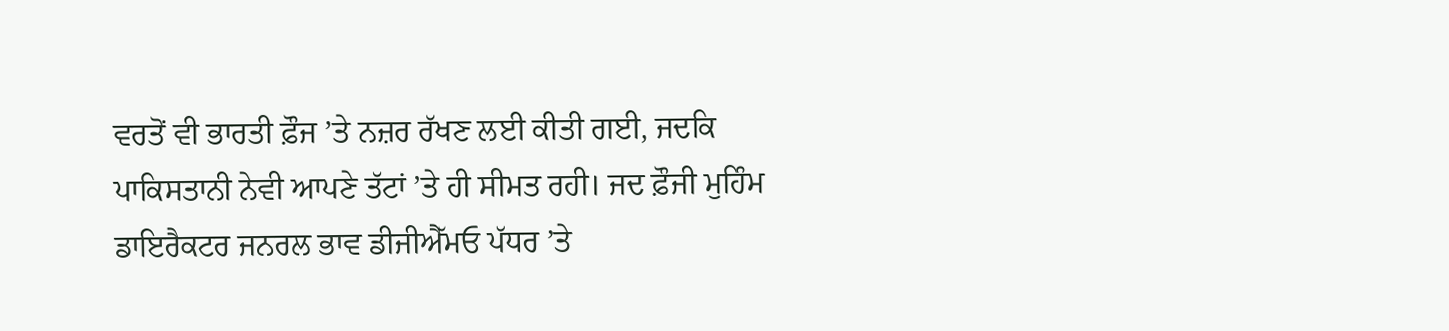ਵਰਤੋਂ ਵੀ ਭਾਰਤੀ ਫ਼ੌਜ ’ਤੇ ਨਜ਼ਰ ਰੱਖਣ ਲਈ ਕੀਤੀ ਗਈ, ਜਦਕਿ ਪਾਕਿਸਤਾਨੀ ਨੇਵੀ ਆਪਣੇ ਤੱਟਾਂ ’ਤੇ ਹੀ ਸੀਮਤ ਰਹੀ। ਜਦ ਫ਼ੌਜੀ ਮੁਹਿੰਮ ਡਾਇਰੈਕਟਰ ਜਨਰਲ ਭਾਵ ਡੀਜੀਐੱਮਓ ਪੱਧਰ ’ਤੇ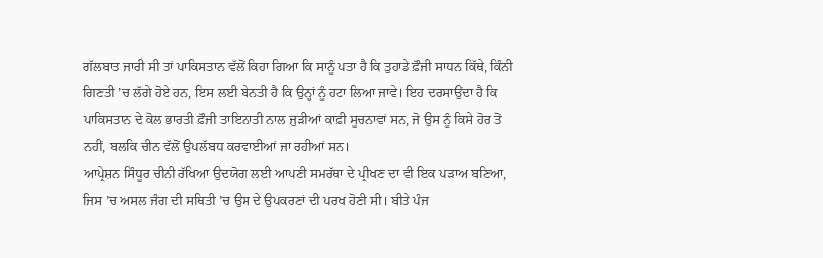ਗੱਲਬਾਤ ਜਾਰੀ ਸੀ ਤਾਂ ਪਾਕਿਸਤਾਨ ਵੱਲੋਂ ਕਿਹਾ ਗਿਆ ਕਿ ਸਾਨੂੰ ਪਤਾ ਹੈ ਕਿ ਤੁਹਾਡੇ ਫ਼ੌਜੀ ਸਾਧਨ ਕਿੱਥੇ, ਕਿੰਨੀ ਗਿਣਤੀ ’ਚ ਲੱਗੇ ਹੋਏ ਹਨ, ਇਸ ਲਈ ਬੇਨਤੀ ਹੈ ਕਿ ਉਨ੍ਹਾਂ ਨੂੰ ਹਟਾ ਲਿਆ ਜਾਵੇ। ਇਹ ਦਰਸਾਉਂਦਾ ਹੈ ਕਿ ਪਾਕਿਸਤਾਨ ਦੇ ਕੋਲ ਭਾਰਤੀ ਫ਼ੌਜੀ ਤਾਇਨਾਤੀ ਨਾਲ ਜੁੜੀਆਂ ਕਾਫ਼ੀ ਸੂਚਨਾਵਾਂ ਸਨ, ਜੋ ਉਸ ਨੂੰ ਕਿਸੇ ਹੋਰ ਤੋਂ ਨਹੀਂ, ਬਲਕਿ ਚੀਨ ਵੱਲੋਂ ਉਪਲੱਬਧ ਕਰਵਾਈਆਂ ਜਾ ਰਹੀਆਂ ਸਨ।
ਆਪ੍ਰੇਸ਼ਨ ਸਿੰਧੂਰ ਚੀਨੀ ਰੱਖਿਆ ਉਦਯੋਗ ਲਈ ਆਪਣੀ ਸਮਰੱਥਾ ਦੇ ਪ੍ਰੀਖਣ ਦਾ ਵੀ ਇਕ ਪੜਾਅ ਬਣਿਆ, ਜਿਸ ’ਚ ਅਸਲ ਜੰਗ ਦੀ ਸਥਿਤੀ ’ਚ ਉਸ ਦੇ ਉਪਕਰਣਾਂ ਦੀ ਪਰਖ ਹੋਣੀ ਸੀ। ਬੀਤੇ ਪੰਜ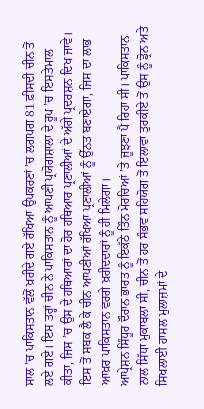ਸਾਲ ’ਚ ਪਾਕਿਸਤਾਨ ਵੱਲੋਂ ਖ਼ਰੀਦੇ ਗਏ ਰੱਖਿਆ ਉਪਕਰਣਾਂ ’ਚ ਲਗਪਗ 81 ਫ਼ੀਸਦੀ ਚੀਨ ਤੋਂ ਲਏ ਗਏ। ਇਸ ਤਰ੍ਹਾਂ ਚੀਨ ਨੇ ਪਾਕਿਸਤਾਨ ਨੂੰ ਆਪਣੀ ਪ੍ਰਯੋਗਸ਼ਾਲਾ ਦੇ ਰੂਪ ’ਚ ਇਸਤੇਮਾਲ ਕੀਤਾ, ਜਿਸ ’ਚ ਉਸ ਦੇ ਹਥਿਆਰਾਂ ਦਾ ਹੋਰ ਹਥਿਆਰ ਪ੍ਰਣਾਲੀਆਂ ਦੇ ਅੱਗੇ ਪ੍ਰਦਰਸ਼ਨ ਦਿਖ ਜਾਵੇ। ਇਸ ਤੋਂ ਸਬਕ ਲੈ ਕੇ ਚੀਨ ਆਪਣੀਆਂ ਰੱਖਿਆ ਪ੍ਰਣਾਲੀਆਂ ਨੂੰ ਉੱਨਤ ਬਣਾਏਗਾ, ਜਿਸ ਦਾ ਲਾਭ ਆਖ਼ਰ ਪਾਕਿਸਤਾਨ ਵਰਗੇ ਖ਼ਰੀਦਦਾਰਾਂ ਨੂੰ ਹੀ ਮਿਲੇਗਾ।
ਆਪ੍ਰੇਸ਼ਨ ਸਿੰਧੂਰ ਦੌਰਾਨ ਭਾਰਤ ਨੂੰ ਇਕੱਠੇ ਤਿੰਨ ਮੋਰਚਿਆਂ ’ਤੇ ਜੂਝਣਾ ਪੈ ਰਿਹਾ ਸੀ। ਪਾਕਿਸਤਾਨ ਨਾਲ ਸਿੱਧਾ ਮੁਕਾਬਲਾ ਸੀ, ਚੀਨ ਤੋਂ ਹਰ ਸੰਭਵ ਸਹਿਯੋਗ ਤੋਂ ਇਲਾਵਾ ਤੁਰਕੀਏ ਤੋਂ ਉਸ ਨੂੰ ਡ੍ਰੋਨ ਅਤੇ ਸਿਖਲਾਈ ਹਾਸਲ ਮੁਲਾਜ਼ਮਾਂ ਦੇ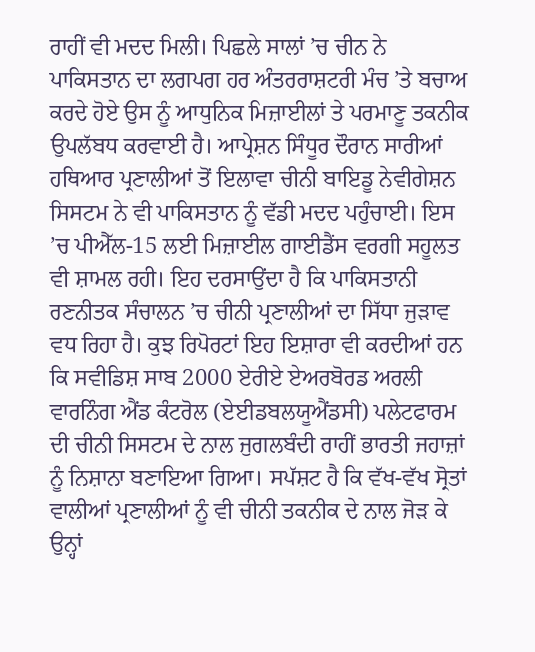ਰਾਹੀਂ ਵੀ ਮਦਦ ਮਿਲੀ। ਪਿਛਲੇ ਸਾਲਾਂ ’ਚ ਚੀਨ ਨੇ ਪਾਕਿਸਤਾਨ ਦਾ ਲਗਪਗ ਹਰ ਅੰਤਰਰਾਸ਼ਟਰੀ ਮੰਚ ’ਤੇ ਬਚਾਅ ਕਰਦੇ ਹੋਏ ਉਸ ਨੂੰ ਆਧੁਨਿਕ ਮਿਜ਼ਾਈਲਾਂ ਤੇ ਪਰਮਾਣੂ ਤਕਨੀਕ ਉਪਲੱਬਧ ਕਰਵਾਈ ਹੈ। ਆਪ੍ਰੇਸ਼ਨ ਸਿੰਧੂਰ ਦੌਰਾਨ ਸਾਰੀਆਂ ਹਥਿਆਰ ਪ੍ਰਣਾਲੀਆਂ ਤੋਂ ਇਲਾਵਾ ਚੀਨੀ ਬਾਇਡੂ ਨੇਵੀਗੇਸ਼ਨ ਸਿਸਟਮ ਨੇ ਵੀ ਪਾਕਿਸਤਾਨ ਨੂੰ ਵੱਡੀ ਮਦਦ ਪਹੁੰਚਾਈ। ਇਸ ’ਚ ਪੀਐੱਲ-15 ਲਈ ਮਿਜ਼ਾਈਲ ਗਾਈਡੈਂਸ ਵਰਗੀ ਸਹੂਲਤ ਵੀ ਸ਼ਾਮਲ ਰਹੀ। ਇਹ ਦਰਸਾਉਂਦਾ ਹੈ ਕਿ ਪਾਕਿਸਤਾਨੀ ਰਣਨੀਤਕ ਸੰਚਾਲਨ ’ਚ ਚੀਨੀ ਪ੍ਰਣਾਲੀਆਂ ਦਾ ਸਿੱਧਾ ਜੁੜਾਵ ਵਧ ਰਿਹਾ ਹੈ। ਕੁਝ ਰਿਪੋਰਟਾਂ ਇਹ ਇਸ਼ਾਰਾ ਵੀ ਕਰਦੀਆਂ ਹਨ ਕਿ ਸਵੀਡਿਸ਼ ਸਾਬ 2000 ਏਰੀਏ ਏਅਰਬੋਰਡ ਅਰਲੀ ਵਾਰਨਿੰਗ ਐਂਡ ਕੰਟਰੋਲ (ਏਈਡਬਲਯੂਐਂਡਸੀ) ਪਲੇਟਫਾਰਮ ਦੀ ਚੀਨੀ ਸਿਸਟਮ ਦੇ ਨਾਲ ਜੁਗਲਬੰਦੀ ਰਾਹੀਂ ਭਾਰਤੀ ਜਹਾਜ਼ਾਂ ਨੂੰ ਨਿਸ਼ਾਨਾ ਬਣਾਇਆ ਗਿਆ। ਸਪੱਸ਼ਟ ਹੈ ਕਿ ਵੱਖ-ਵੱਖ ਸ੍ਰੋਤਾਂ ਵਾਲੀਆਂ ਪ੍ਰਣਾਲੀਆਂ ਨੂੰ ਵੀ ਚੀਨੀ ਤਕਨੀਕ ਦੇ ਨਾਲ ਜੋੜ ਕੇ ਉਨ੍ਹਾਂ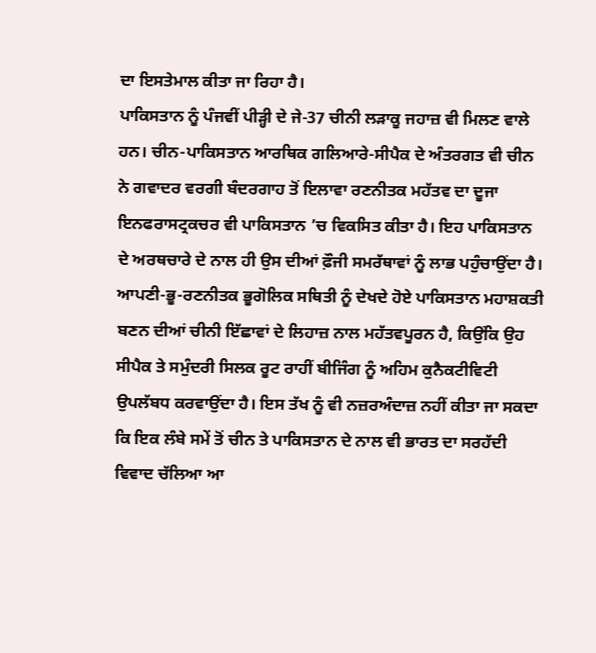ਦਾ ਇਸਤੇਮਾਲ ਕੀਤਾ ਜਾ ਰਿਹਾ ਹੈ।
ਪਾਕਿਸਤਾਨ ਨੂੰ ਪੰਜਵੀਂ ਪੀੜ੍ਹੀ ਦੇ ਜੇ-37 ਚੀਨੀ ਲੜਾਕੂ ਜਹਾਜ਼ ਵੀ ਮਿਲਣ ਵਾਲੇ ਹਨ। ਚੀਨ-ਪਾਕਿਸਤਾਨ ਆਰਥਿਕ ਗਲਿਆਰੇ-ਸੀਪੈਕ ਦੇ ਅੰਤਰਗਤ ਵੀ ਚੀਨ ਨੇ ਗਵਾਦਰ ਵਰਗੀ ਬੰਦਰਗਾਹ ਤੋਂ ਇਲਾਵਾ ਰਣਨੀਤਕ ਮਹੱਤਵ ਦਾ ਦੂਜਾ ਇਨਫਰਾਸਟ੍ਰਕਚਰ ਵੀ ਪਾਕਿਸਤਾਨ ’ਚ ਵਿਕਸਿਤ ਕੀਤਾ ਹੈ। ਇਹ ਪਾਕਿਸਤਾਨ ਦੇ ਅਰਥਚਾਰੇ ਦੇ ਨਾਲ ਹੀ ਉਸ ਦੀਆਂ ਫ਼ੌਜੀ ਸਮਰੱਥਾਵਾਂ ਨੂੰ ਲਾਭ ਪਹੁੰਚਾਉਂਦਾ ਹੈ। ਆਪਣੀ-ਭੂ-ਰਣਨੀਤਕ ਭੂਗੋਲਿਕ ਸਥਿਤੀ ਨੂੰ ਦੇਖਦੇ ਹੋਏ ਪਾਕਿਸਤਾਨ ਮਹਾਸ਼ਕਤੀ ਬਣਨ ਦੀਆਂ ਚੀਨੀ ਇੱਛਾਵਾਂ ਦੇ ਲਿਹਾਜ਼ ਨਾਲ ਮਹੱਤਵਪੂਰਨ ਹੈ, ਕਿਉਂਕਿ ਉਹ ਸੀਪੈਕ ਤੇ ਸਮੁੰਦਰੀ ਸਿਲਕ ਰੂਟ ਰਾਹੀਂ ਬੀਜਿੰਗ ਨੂੰ ਅਹਿਮ ਕੁਨੈਕਟੀਵਿਟੀ ਉਪਲੱਬਧ ਕਰਵਾਉਂਦਾ ਹੈ। ਇਸ ਤੱਖ ਨੂੰ ਵੀ ਨਜ਼ਰਅੰਦਾਜ਼ ਨਹੀਂ ਕੀਤਾ ਜਾ ਸਕਦਾ ਕਿ ਇਕ ਲੰਬੇ ਸਮੇਂ ਤੋਂ ਚੀਨ ਤੇ ਪਾਕਿਸਤਾਨ ਦੇ ਨਾਲ ਵੀ ਭਾਰਤ ਦਾ ਸਰਹੱਦੀ ਵਿਵਾਦ ਚੱਲਿਆ ਆ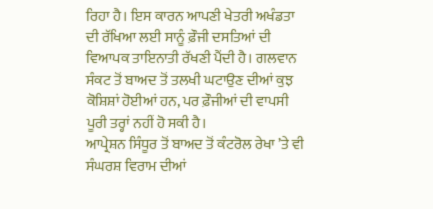ਰਿਹਾ ਹੈ। ਇਸ ਕਾਰਨ ਆਪਣੀ ਖੇਤਰੀ ਅਖੰਡਤਾ ਦੀ ਰੱਖਿਆ ਲਈ ਸਾਨੂੰ ਫ਼ੌਜੀ ਦਸਤਿਆਂ ਦੀ ਵਿਆਪਕ ਤਾਇਨਾਤੀ ਰੱਖਣੀ ਪੈਂਦੀ ਹੈ। ਗਲਵਾਨ ਸੰਕਟ ਤੋਂ ਬਾਅਦ ਤੋਂ ਤਲਖੀ ਘਟਾਉਣ ਦੀਆਂ ਕੁਝ ਕੋਸ਼ਿਸ਼ਾਂ ਹੋਈਆਂ ਹਨ, ਪਰ ਫ਼ੌਜੀਆਂ ਦੀ ਵਾਪਸੀ ਪੂਰੀ ਤਰ੍ਹਾਂ ਨਹੀਂ ਹੋ ਸਕੀ ਹੈ।
ਆਪ੍ਰੇਸ਼ਨ ਸਿੰਧੂਰ ਤੋਂ ਬਾਅਦ ਤੋਂ ਕੰਟਰੋਲ ਰੇਖਾ ’ਤੇ ਵੀ ਸੰਘਰਸ਼ ਵਿਰਾਮ ਦੀਆਂ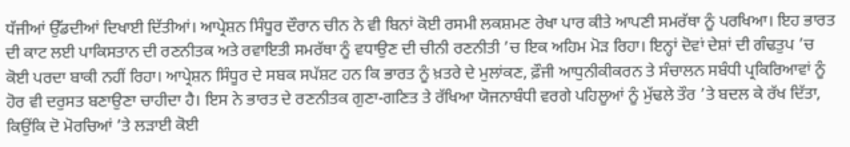ਧੱਜੀਆਂ ਉੱਡਦੀਆਂ ਦਿਖਾਈ ਦਿੱਤੀਆਂ। ਆਪ੍ਰੇਸ਼ਨ ਸਿੰਧੂਰ ਦੌਰਾਨ ਚੀਨ ਨੇ ਵੀ ਬਿਨਾਂ ਕੋਈ ਰਸਮੀ ਲਕਸ਼ਮਣ ਰੇਖਾ ਪਾਰ ਕੀਤੇ ਆਪਣੀ ਸਮਰੱਥਾ ਨੂੰ ਪਰਖਿਆ। ਇਹ ਭਾਰਤ ਦੀ ਕਾਟ ਲਈ ਪਾਕਿਸਤਾਨ ਦੀ ਰਣਨੀਤਕ ਅਤੇ ਰਵਾਇਤੀ ਸਮਰੱਥਾ ਨੂੰ ਵਧਾਉਣ ਦੀ ਚੀਨੀ ਰਣਨੀਤੀ ’ਚ ਇਕ ਅਹਿਮ ਮੋੜ ਰਿਹਾ। ਇਨ੍ਹਾਂ ਦੋਵਾਂ ਦੇਸ਼ਾਂ ਦੀ ਗੰਢਤੁਪ ’ਚ ਕੋਈ ਪਰਦਾ ਬਾਕੀ ਨਹੀਂ ਰਿਹਾ। ਆਪ੍ਰੇਸ਼ਨ ਸਿੰਧੂਰ ਦੇ ਸਬਕ ਸਪੱਸ਼ਟ ਹਨ ਕਿ ਭਾਰਤ ਨੂੰ ਖ਼ਤਰੇ ਦੇ ਮੁਲਾਂਕਣ, ਫ਼ੌਜੀ ਆਧੁਨੀਕੀਕਰਨ ਤੇ ਸੰਚਾਲਨ ਸਬੰਧੀ ਪ੍ਰਕਿਰਿਆਵਾਂ ਨੂੰ ਹੋਰ ਵੀ ਦਰੁਸਤ ਬਣਾਉਣਾ ਚਾਹੀਦਾ ਹੈ। ਇਸ ਨੇ ਭਾਰਤ ਦੇ ਰਣਨੀਤਕ ਗੁਣਾ-ਗਣਿਤ ਤੇ ਰੱਖਿਆ ਯੋਜਨਾਬੰਧੀ ਵਰਗੇ ਪਹਿਲੂਆਂ ਨੂੰ ਮੁੱਢਲੇ ਤੌਰ ’ਤੇ ਬਦਲ ਕੇ ਰੱਖ ਦਿੱਤਾ, ਕਿਉਂਕਿ ਦੋ ਮੋਰਚਿਆਂ ’ਤੇ ਲੜਾਈ ਕੋਈ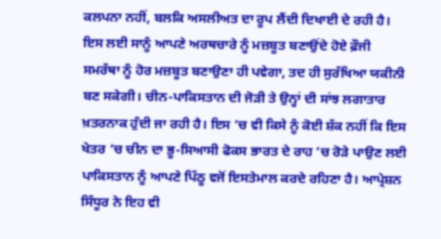ਕਲਪਨਾ ਨਹੀਂ, ਬਲਕਿ ਅਸਲੀਅਤ ਦਾ ਰੂਪ ਲੈਂਦੀ ਦਿਖਾਈ ਦੇ ਰਹੀ ਹੈ।
ਇਸ ਲਈ ਸਾਨੂੰ ਆਪਣੇ ਅਰਥਚਾਰੇ ਨੂੰ ਮਜ਼ਬੂਤ ਬਣਾਉਂਦੇ ਹੋਏ ਫ਼ੌਜੀ ਸਮਰੱਥਾ ਨੂੰ ਹੋਰ ਮਜ਼ਬੂਤ ਬਣਾਉਣਾ ਹੀ ਪਵੇਗਾ, ਤਦ ਹੀ ਸੁਰੱਖਿਆ ਯਕੀਨੀ ਬਣ ਸਕੇਗੀ। ਚੀਨ-ਪਾਕਿਸਤਾਨ ਦੀ ਜੋੜੀ ਤੇ ਉਨ੍ਹਾਂ ਦੀ ਸਾਂਝ ਲਗਾਤਾਰ ਖ਼ਤਰਨਾਕ ਹੁੰਦੀ ਜਾ ਰਹੀ ਹੈ। ਇਸ ’ਚ ਵੀ ਕਿਸੇ ਨੂੰ ਕੋਈ ਸ਼ੱਕ ਨਹੀਂ ਕਿ ਇਸ ਖੇਤਰ ’ਚ ਚੀਨ ਦਾ ਭੂ-ਸਿਆਸੀ ਫੋਕਸ ਭਾਰਤ ਦੇ ਰਾਹ ’ਚ ਰੋੜੇ ਪਾਉਣ ਲਈ ਪਾਕਿਸਤਾਨ ਨੂੰ ਆਪਣੇ ਪਿੱਠੂ ਵਜੋਂ ਇਸਤੇਮਾਲ ਕਰਦੇ ਰਹਿਣਾ ਹੈ। ਆਪ੍ਰੇਸ਼ਨ ਸਿੰਧੂਰ ਨੇ ਇਹ ਵੀ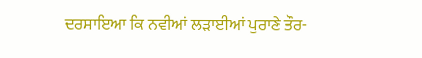ਦਰਸਾਇਆ ਕਿ ਨਵੀਆਂ ਲੜਾਈਆਂ ਪੁਰਾਣੇ ਤੌਰ-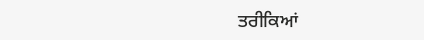ਤਰੀਕਿਆਂ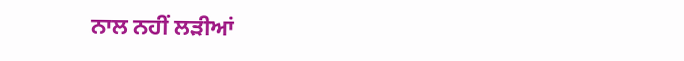ਨਾਲ ਨਹੀਂ ਲੜੀਆਂ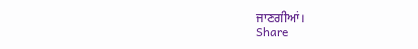ਜਾਣਗੀਆਂ।
Share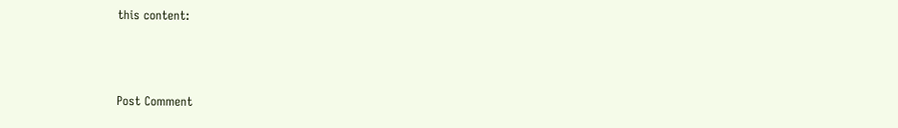this content:



Post Comment